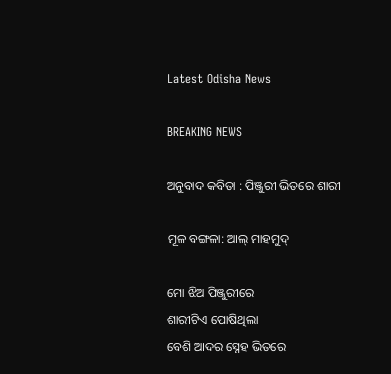Latest Odisha News

BREAKING NEWS

ଅନୁବାଦ କବିତା : ପିଞ୍ଜୁରୀ ଭିତରେ ଶାରୀ

ମୂଳ ବଙ୍ଗଳା: ଆଲ୍ ମାହମୁଦ୍

ମୋ ଝିଅ ପିଞ୍ଜୁରୀରେ
ଶାରୀଟିଏ ପୋଷିଥିଲା
ବେଶି ଆଦର ସ୍ନେହ ଭିତରେ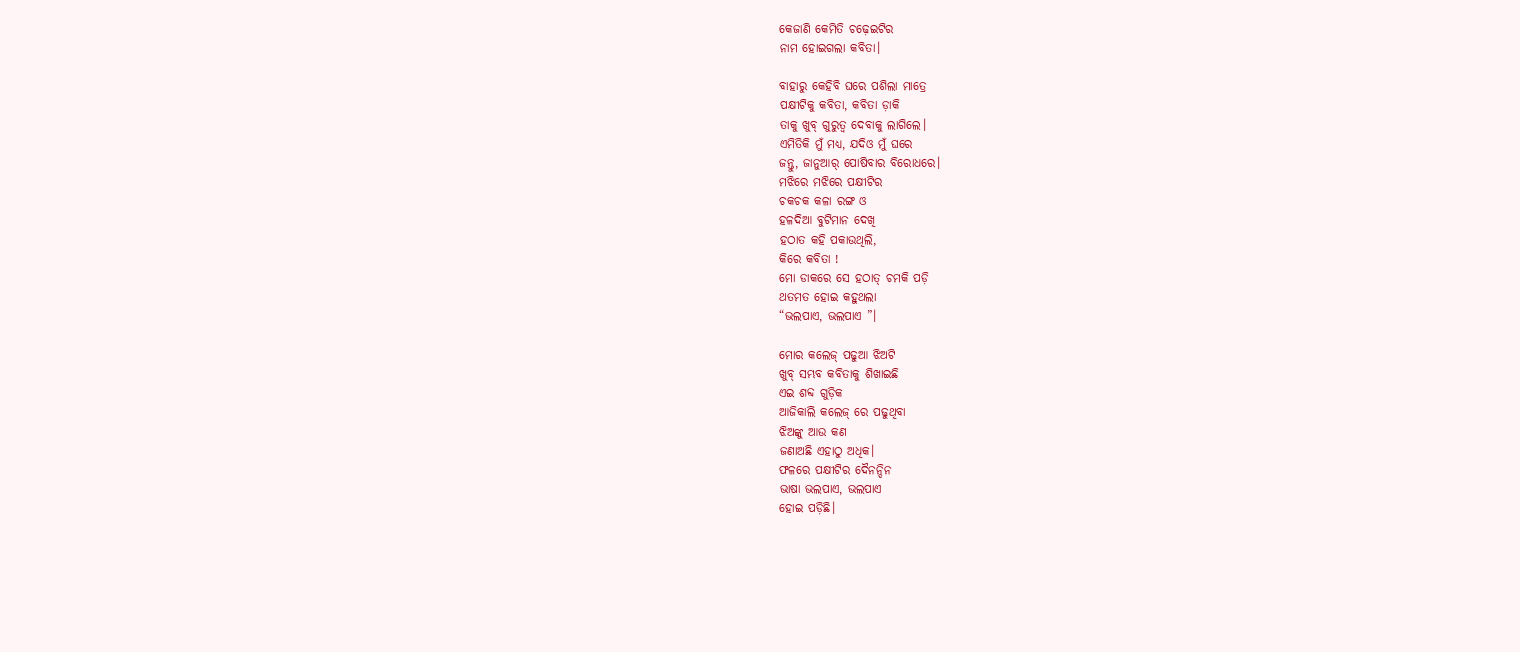କେଜାଣି କେମିତି ଚଢ଼େଇଟିର
ନାମ ହୋଇଗଲା କବିତା।

ବାହାରୁ କେହିବି ଘରେ ପଶିଲା ମାତ୍ରେ
ପକ୍ଷୀଟିକୁ କବିତା, କବିତା ଡ଼ାକି
ତାକୁ ଖୁବ୍ ଗୁରୁତ୍ଵ ଦେବାକୁ ଲାଗିଲେ।
ଏମିତିକି ମୁଁ ମଧ୍ୟ, ଯଦିଓ ମୁଁ ଘରେ
ଜନ୍ତୁ, ଜାନୁଆର୍ ପୋଷିବାର ବିରୋଧରେ।
ମଝିରେ ମଝିରେ ପକ୍ଷୀଟିର
ଚକଚକ କଳା ରଙ୍ଗ ଓ
ହଳଦିଆ ବୁଟିମାନ ଦେଖି
ହଠାତ କହି ପକାଉଥିଲି,
କିରେ କବିତା !
ମୋ ଡାକରେ ସେ ହଠାତ୍ ଚମକି ପଡ଼ି
ଥତମତ ହୋଇ କହୁଥଲା
“ଭଲପାଏ, ଭଲପାଏ ”।

ମୋର କଲେଜ୍ ପଢୁଆ ଝିଅଟି
ଖୁବ୍ ସମ୍ଭବ କବିତାକୁ ଶିଖାଇଛି
ଏଇ ଶବ୍ଦ ଗୁଡ଼ିକ
ଆଜିକାଲି କଲେଜ୍ ରେ ପଢୁଥିବା
ଝିଅଙ୍କୁ ଆଉ କଣ
ଜଣାଅଛି ଏହାଠୁ ଅଧିକ।
ଫଳରେ ପକ୍ଷୀଟିର ଦୈନନ୍ଦିନ
ଭାଷା ଭଲପାଏ, ଭଲପାଏ
ହୋଇ ପଡ଼ିଛି।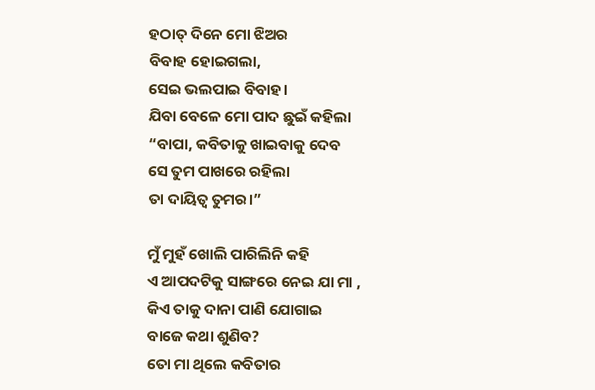ହଠାତ୍ ଦିନେ ମୋ ଝିଅର
ବିବାହ ହୋଇଗଲା,
ସେଇ ଭଲପାଇ ବିବାହ।
ଯିବା ବେଳେ ମୋ ପାଦ ଛୁଇଁ କହିଲା
“ବାପା, କବିତାକୁ ଖାଇବାକୁ ଦେବ
ସେ ତୁମ ପାଖରେ ରହିଲା
ତା ଦାୟିତ୍ବ ତୁମର।”

ମୁଁ ମୁହଁ ଖୋଲି ପାରିଲିନି କହି
ଏ ଆପଦଟିକୁ ସାଙ୍ଗରେ ନେଇ ଯା ମା ,
କିଏ ତାକୁ ଦାନା ପାଣି ଯୋଗାଇ
ବାଜେ କଥା ଶୁଣିବ?
ତୋ ମା ଥିଲେ କବିତାର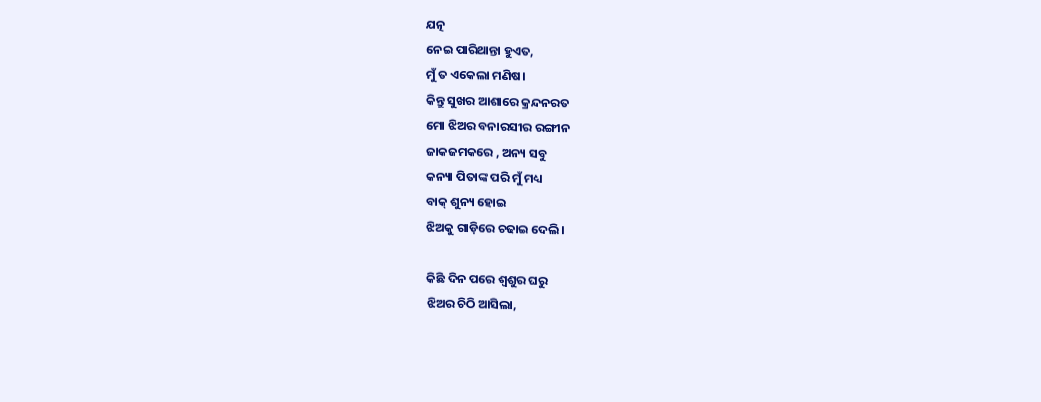ଯତ୍ନ
ନେଇ ପାରିଥାନ୍ତା ହୁଏତ,
ମୁଁ ତ ଏକେଲା ମଣିଷ।
କିନ୍ତୁ ସୁଖର ଆଶାରେ କ୍ରନ୍ଦନରତ
ମୋ ଝିଅର ବନାରସୀର ରଙ୍ଗୀନ
ଜାକଜମକରେ , ଅନ୍ୟ ସବୁ
କନ୍ୟା ପିତାଙ୍କ ପରି ମୁଁ ମଧ୍ୟ
ବାକ୍ ଶୁନ୍ୟ ହୋଇ
ଝିଅକୁ ଗାଡ଼ିରେ ଚଢାଇ ଦେଲି।

କିଛି ଦିନ ପରେ ଶ୍ବଶୁର ଘରୁ
ଝିଅର ଚିଠି ଆସିଲା,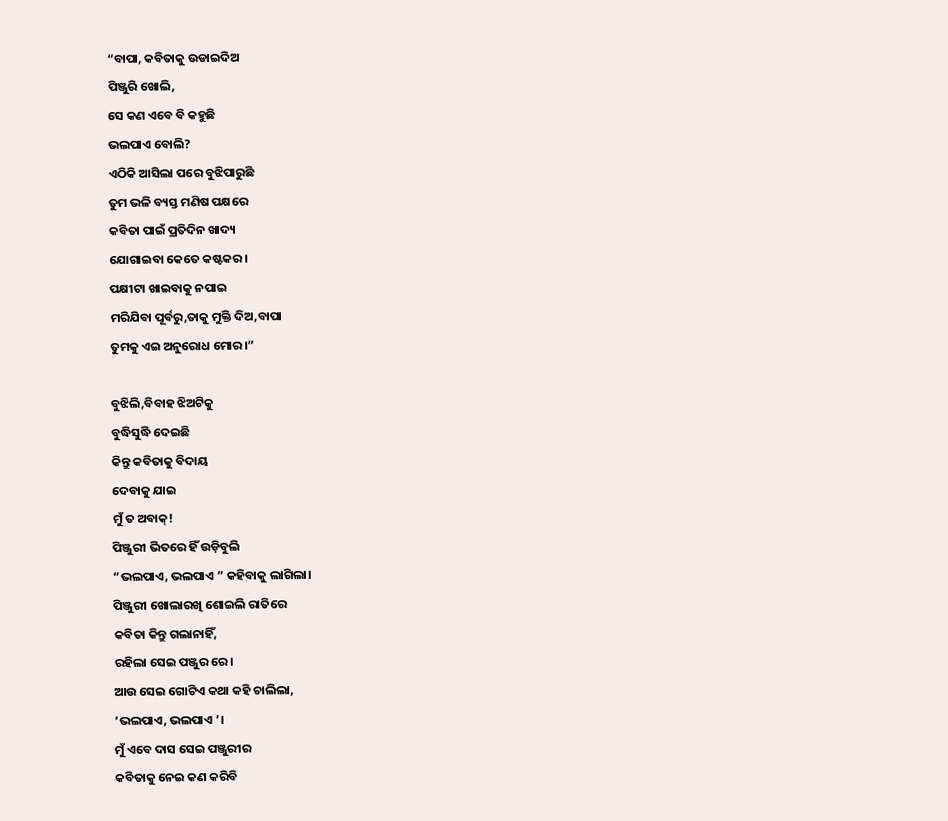“ବାପା, କବିତାକୁ ଉଡାଇଦିଅ
ପିଞ୍ଜୁରି ଖୋଲି,
ସେ କଣ ଏବେ ବି କହୁଛି
ଭଲପାଏ ବୋଲି?
ଏଠିକି ଆସିଲା ପରେ ବୁଝିପାରୁଛି
ତୁମ ଭଳି ବ୍ୟସ୍ତ ମଣିଷ ପକ୍ଷରେ
କବିତା ପାଇଁ ପ୍ରତିଦିନ ଖାଦ୍ୟ
ଯୋଗାଇବା କେତେ କଷ୍ଟକର।
ପକ୍ଷୀଟା ଖାଇବାକୁ ନପାଇ
ମରିଯିବା ପୂର୍ବରୁ,ତାକୁ ମୁକ୍ତି ଦିଅ,ବାପା
ତୁମକୁ ଏଇ ଅନୁରୋଧ ମୋର।”

ବୁଝିଲି,ବିବାହ ଝିଅଟିକୁ
ବୁଦ୍ଧିସୁଦ୍ଧି ଦେଇଛି
କିନ୍ତୁ କବିତାକୁ ବିଦାୟ
ଦେବାକୁ ଯାଇ
ମୁଁ ତ ଅବାକ୍!
ପିଞ୍ଜୁରୀ ଭିତରେ ହିଁ ଉଡ଼ିବୁଲି
“ଭଲପାଏ, ଭଲପାଏ ” କହିବାକୁ ଲାଗିଲା।
ପିଞ୍ଜୁରୀ ଖୋଲାରଖି ଶୋଇଲି ରାତିରେ
କବିତା କିନ୍ତୁ ଗଲାନାହିଁ,
ରହିଲା ସେଇ ପଞ୍ଜୁର ରେ।
ଆଉ ସେଇ ଗୋଟିଏ କଥା କହି ଚାଲିଲା,
‘ଭଲପାଏ, ଭଲପାଏ ’।
ମୁଁ ଏବେ ଦାସ ସେଇ ପଞ୍ଜୁରୀର
କବିତାକୁ ନେଇ କଣ କରିବି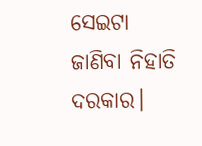ସେଇଟା ଜାଣିବା ନିହାତି ଦରକାର।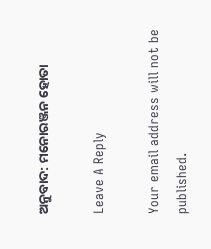ଅନୁବାଦ: ମନୋରଞ୍ଜନ ହୋତା

Leave A Reply

Your email address will not be published.